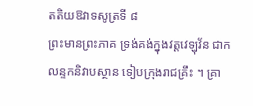តតិយឱវាទសូត្រទី ៨
ព្រះមានព្រះភាគ ទ្រង់គង់ក្នុងវត្តវេឡុវ័ន ជាកលន្ទកនិវាបស្ថាន ទៀបក្រុងរាជគ្រឹះ ។ គ្រា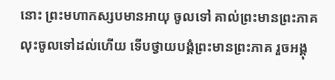នោះ ព្រះមហាកស្សបមានអាយុ ចូលទៅ គាល់ព្រះមានព្រះភាគ លុះចូលទៅដល់ហើយ ទើបថ្វាយបង្គំព្រះមានព្រះភាគ រួចអង្គុ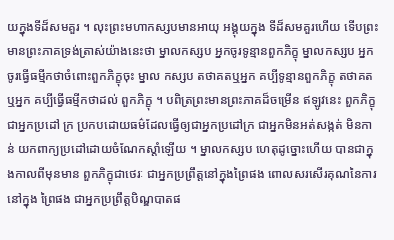យក្នុងទីដ៏សមគួរ ។ លុះព្រះមហាកស្សបមានអាយុ អង្គុយក្នុង ទីដ៏សមគួរហើយ ទើបព្រះមានព្រះភាគទ្រង់ត្រាស់យ៉ាងនេះថា ម្នាលកស្សប អ្នកចូរទូន្មានពួកភិក្ខុ ម្នាលកស្សប អ្នកចូរធ្វើធម្មីកថាចំពោះពួកភិក្ខុចុះ ម្នាល កស្សប តថាគតឬអ្នក គប្បីទូន្មានពួកភិក្ខុ តថាគតឬអ្នក គប្បីធ្វើធម្មីកថាដល់ ពួកភិក្ខុ ។ បពិត្រព្រះមានព្រះភាគដ៏ចម្រើន ឥឡូវនេះ ពួកភិក្ខុជាអ្នកប្រដៅ ក្រ ប្រកបដោយធម៌ដែលធ្វើឲ្យជាអ្នកប្រដៅក្រ ជាអ្នកមិនអត់សង្កត់ មិនកាន់ យកពាក្យប្រដៅដោយចំណែកស្តាំឡើយ ។ ម្នាលកស្សប ហេតុដូច្នោះហើយ បានជាក្នុងកាលពីមុនមាន ពួកភិក្ខុជាថេរៈ ជាអ្នកប្រព្រឹត្តនៅក្នុងព្រៃផង ពោលសរសើរគុណនៃការនៅក្នុង ព្រៃផង ជាអ្នកប្រព្រឹត្តបិណ្ឌបាតផ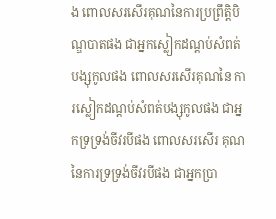ង ពោលសរសើរគុណនៃការប្រព្រឹត្តិបិ ណ្ឌបាតផង ជាអ្នកស្លៀកដណ្តប់សំពត់បង្សុកូលផង ពោលសរសើរគុណនៃ ការស្លៀកដណ្តប់សំពត់បង្សុកូលផង ជាអ្នកទ្រទ្រង់ចីវរបីផង ពោលសរសើរ គុណនៃការទ្រទ្រង់ចីវរបីផង ជាអ្នកប្រា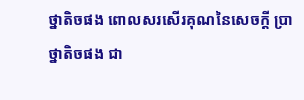ថ្នាតិចផង ពោលសរសើរគុណនៃសេចក្តី ប្រាថ្នាតិចផង ជា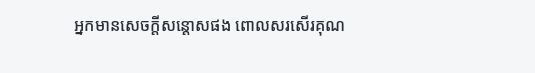អ្នកមានសេចក្តីសន្តោសផង ពោលសរសើរគុណ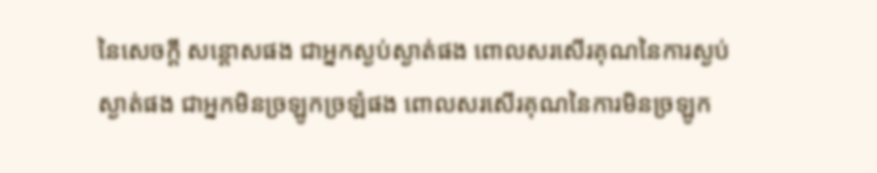នៃសេចក្តី សន្តោសផង ជាអ្នកស្ងប់ស្ងាត់ផង ពោលសរសើរគុណនៃការស្ងប់ស្ងាត់ផង ជាអ្នកមិនច្រឡូកច្រឡំផង ពោលសរសើរគុណនៃការមិនច្រឡូក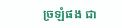ច្រឡំផង ជា